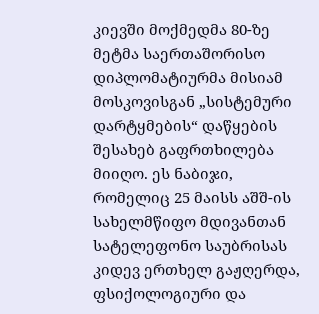კიევში მოქმედმა 80-ზე მეტმა საერთაშორისო დიპლომატიურმა მისიამ მოსკოვისგან „სისტემური დარტყმების“ დაწყების შესახებ გაფრთხილება მიიღო. ეს ნაბიჯი, რომელიც 25 მაისს აშშ-ის სახელმწიფო მდივანთან სატელეფონო საუბრისას კიდევ ერთხელ გაჟღერდა, ფსიქოლოგიური და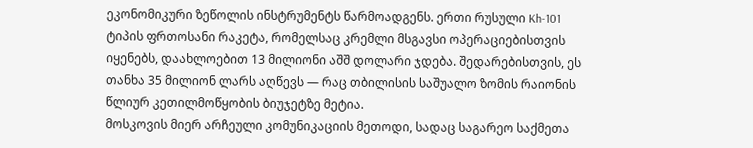ეკონომიკური ზეწოლის ინსტრუმენტს წარმოადგენს. ერთი რუსული Kh-101 ტიპის ფრთოსანი რაკეტა, რომელსაც კრემლი მსგავსი ოპერაციებისთვის იყენებს, დაახლოებით 13 მილიონი აშშ დოლარი ჯდება. შედარებისთვის, ეს თანხა 35 მილიონ ლარს აღწევს — რაც თბილისის საშუალო ზომის რაიონის წლიურ კეთილმოწყობის ბიუჯეტზე მეტია.
მოსკოვის მიერ არჩეული კომუნიკაციის მეთოდი, სადაც საგარეო საქმეთა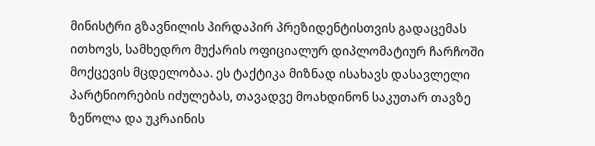მინისტრი გზავნილის პირდაპირ პრეზიდენტისთვის გადაცემას ითხოვს, სამხედრო მუქარის ოფიციალურ დიპლომატიურ ჩარჩოში მოქცევის მცდელობაა. ეს ტაქტიკა მიზნად ისახავს დასავლელი პარტნიორების იძულებას, თავადვე მოახდინონ საკუთარ თავზე ზეწოლა და უკრაინის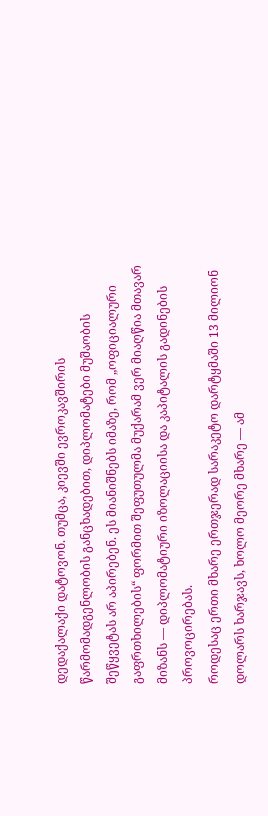დედაქალაქი დატოვონ. თუმცა, კიევში ევროკავშირის წარმომადგენლობის განცხადებით, დიპლომატები მუშაობის შეწყვეტას არ აპირებენ. ეს მიანიშნებს იმაზე, რომ „ოფიციალური გაფრთხილების“ ფორმით შეფუთულმა მუქარამ ვერ მიაღწია მთავარ მიზანს — დიპლომატიური იზოლაციისა და კაპიტალის გადინების პროვოცირებას.
როდესაც ერთი მხარე ერთჯერად სარაკეტო დარტყმაში 13 მილიონ დოლარს ხარჯავს, ხოლო მეორე მხარე — ამ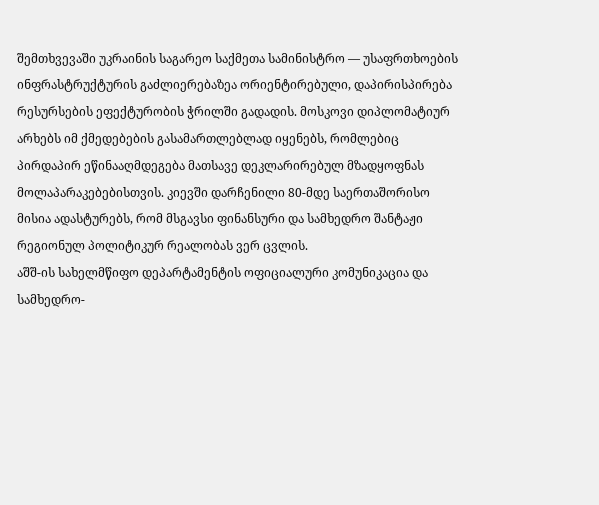შემთხვევაში უკრაინის საგარეო საქმეთა სამინისტრო — უსაფრთხოების ინფრასტრუქტურის გაძლიერებაზეა ორიენტირებული, დაპირისპირება რესურსების ეფექტურობის ჭრილში გადადის. მოსკოვი დიპლომატიურ არხებს იმ ქმედებების გასამართლებლად იყენებს, რომლებიც პირდაპირ ეწინააღმდეგება მათსავე დეკლარირებულ მზადყოფნას მოლაპარაკებებისთვის. კიევში დარჩენილი 80-მდე საერთაშორისო მისია ადასტურებს, რომ მსგავსი ფინანსური და სამხედრო შანტაჟი რეგიონულ პოლიტიკურ რეალობას ვერ ცვლის.
აშშ-ის სახელმწიფო დეპარტამენტის ოფიციალური კომუნიკაცია და სამხედრო-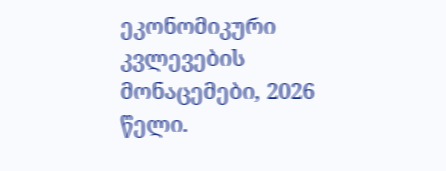ეკონომიკური კვლევების მონაცემები, 2026 წელი.